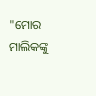"ମୋର ମାଲିକଙ୍କୁ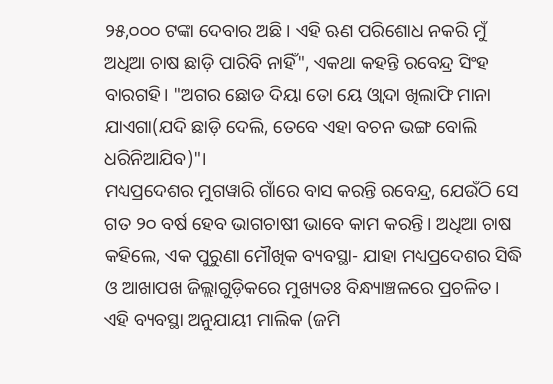୨୫,୦୦୦ ଟଙ୍କା ଦେବାର ଅଛି । ଏହି ଋଣ ପରିଶୋଧ ନକରି ମୁଁ ଅଧିଆ ଚାଷ ଛାଡ଼ି ପାରିବି ନାହିଁ", ଏକଥା କହନ୍ତି ରବେନ୍ଦ୍ର ସିଂହ ବାରଗହି। "ଅଗର ଛୋଡ ଦିୟା ତୋ ୟେ ଓ୍ବାଦା ଖିଲାଫି ମାନା ଯାଏଗା(ଯଦି ଛାଡ଼ି ଦେଲି, ତେବେ ଏହା ବଚନ ଭଙ୍ଗ ବୋଲି ଧରିନିଆଯିବ)"।
ମଧ୍ୟପ୍ରଦେଶର ମୁଗୱାରି ଗାଁରେ ବାସ କରନ୍ତି ରବେନ୍ଦ୍ର, ଯେଉଁଠି ସେ ଗତ ୨୦ ବର୍ଷ ହେବ ଭାଗଚାଷୀ ଭାବେ କାମ କରନ୍ତି। ଅଧିଆ ଚାଷ କହିଲେ, ଏକ ପୁରୁଣା ମୌଖିକ ବ୍ୟବସ୍ଥା- ଯାହା ମଧ୍ୟପ୍ରଦେଶର ସିଦ୍ଧି ଓ ଆଖାପଖ ଜିଲ୍ଲାଗୁଡ଼ିକରେ ମୁଖ୍ୟତଃ ବିନ୍ଧ୍ୟାଞ୍ଚଳରେ ପ୍ରଚଳିତ। ଏହି ବ୍ୟବସ୍ଥା ଅନୁଯାୟୀ ମାଲିକ (ଜମି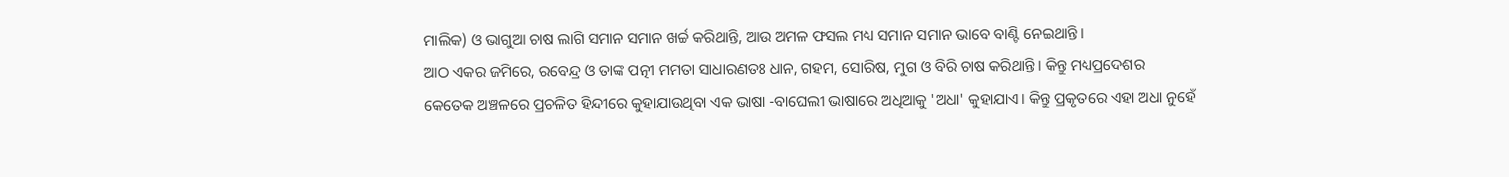ମାଲିକ) ଓ ଭାଗୁଆ ଚାଷ ଲାଗି ସମାନ ସମାନ ଖର୍ଚ୍ଚ କରିଥାନ୍ତି, ଆଉ ଅମଳ ଫସଲ ମଧ୍ୟ ସମାନ ସମାନ ଭାବେ ବାଣ୍ଟି ନେଇଥାନ୍ତି।
ଆଠ ଏକର ଜମିରେ, ରବେନ୍ଦ୍ର ଓ ତାଙ୍କ ପତ୍ନୀ ମମତା ସାଧାରଣତଃ ଧାନ, ଗହମ, ସୋରିଷ, ମୁଗ ଓ ବିରି ଚାଷ କରିଥାନ୍ତି। କିନ୍ତୁ ମଧ୍ୟପ୍ରଦେଶର କେତେକ ଅଞ୍ଚଳରେ ପ୍ରଚଳିତ ହିନ୍ଦୀରେ କୁହାଯାଉଥିବା ଏକ ଭାଷା -ବାଘେଲୀ ଭାଷାରେ ଅଧିଆକୁ 'ଅଧା' କୁହାଯାଏ। କିନ୍ତୁ ପ୍ରକୃତରେ ଏହା ଅଧା ନୁହେଁ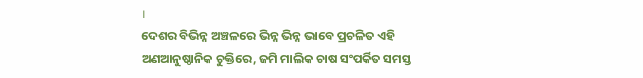।
ଦେଶର ବିଭିନ୍ନ ଅଞ୍ଚଳରେ ଭିନ୍ନ ଭିନ୍ନ ଭାବେ ପ୍ରଚଳିତ ଏହି ଅଣଆନୁଷ୍ଠାନିକ ଚୁକ୍ତିରେ, ଜମି ମାଲିକ ଚାଷ ସଂପର୍କିତ ସମସ୍ତ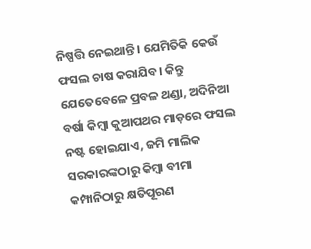ନିଷ୍ପତ୍ତି ନେଇଥାନ୍ତି । ଯେମିତିକି କେଉଁ ଫସଲ ଚାଷ କରାଯିବ। କିନ୍ତୁ ଯେତେବେଳେ ପ୍ରବଳ ଥଣ୍ଡା, ଅଦିନିଆ ବର୍ଷା କିମ୍ବା କୁଆପଥର ମାଡ଼ରେ ଫସଲ ନଷ୍ଟ ହୋଇଯାଏ, ଜମି ମାଲିକ ସରକାରଙ୍କଠାରୁ କିମ୍ବା ବୀମା କମ୍ପାନିଠାରୁ କ୍ଷତିପୂରଣ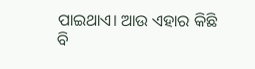ପାଇଥାଏ। ଆଉ ଏହାର କିଛି ବି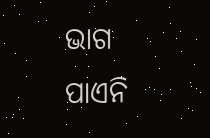ଭାଗ ପାଏନି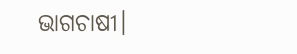ଭାଗଚାଷୀ।